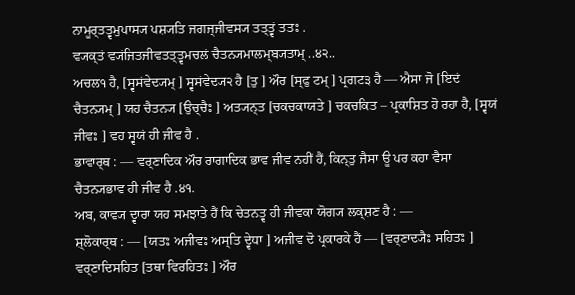ਨਾਮੂਰ੍ਤਤ੍ਵਮੁਪਾਸ੍ਯ ਪਸ਼੍ਯਤਿ ਜਗਜ੍ਜੀਵਸ੍ਯ ਤਤ੍ਤ੍ਵਂ ਤਤਃ .
ਵ੍ਯਕ੍ਤਂ ਵ੍ਯਂਜਿਤਜੀਵਤਤ੍ਤ੍ਵਮਚਲਂ ਚੈਤਨ੍ਯਮਾਲਮ੍ਬ੍ਯਤਾਮ੍ ..੪੨..
ਅਚਲ੧ ਹੈ, [ਸ੍ਵਸਂਵੇਦ੍ਯਮ੍ ] ਸ੍ਵਸਂਵੇਦ੍ਯ੨ ਹੈ [ਤੁ ] ਔਰ [ਸ੍ਫੁ ਟਮ੍ ] ਪ੍ਰਗਟ੩ ਹੈ — ਐਸਾ ਜੋ [ਇਦਂ ਚੈਤਨ੍ਯਮ੍ ] ਯਹ ਚੈਤਨ੍ਯ [ਉਚ੍ਚੈਃ ] ਅਤ੍ਯਨ੍ਤ [ਚਕਚਕਾਯਤੇ ] ਚਕਚਕਿਤ – ਪ੍ਰਕਾਸ਼ਿਤ ਹੋ ਰਹਾ ਹੈ, [ਸ੍ਵਯਂ ਜੀਵਃ ] ਵਹ ਸ੍ਵਯਂ ਹੀ ਜੀਵ ਹੈ .
ਭਾਵਾਰ੍ਥ : — ਵਰ੍ਣਾਦਿਕ ਔਰ ਰਾਗਾਦਿਕ ਭਾਵ ਜੀਵ ਨਹੀਂ ਹੈਂ, ਕਿਨ੍ਤੁ ਜੈਸਾ ਊ ਪਰ ਕਹਾ ਵੈਸਾ ਚੈਤਨ੍ਯਭਾਵ ਹੀ ਜੀਵ ਹੈ .੪੧.
ਅਬ, ਕਾਵ੍ਯ ਦ੍ਵਾਰਾ ਯਹ ਸਮਝਾਤੇ ਹੈਂ ਕਿ ਚੇਤਨਤ੍ਵ ਹੀ ਜੀਵਕਾ ਯੋਗ੍ਯ ਲਕ੍ਸ਼ਣ ਹੈ : —
ਸ਼੍ਲੋਕਾਰ੍ਥ : — [ਯਤਃ ਅਜੀਵਃ ਅਸ੍ਤਿ ਦ੍ਵੇਧਾ ] ਅਜੀਵ ਦੋ ਪ੍ਰਕਾਰਕੇ ਹੈਂ — [ਵਰ੍ਣਾਦ੍ਯੈਃ ਸਹਿਤਃ ] ਵਰ੍ਣਾਦਿਸਹਿਤ [ਤਥਾ ਵਿਰਹਿਤਃ ] ਔਰ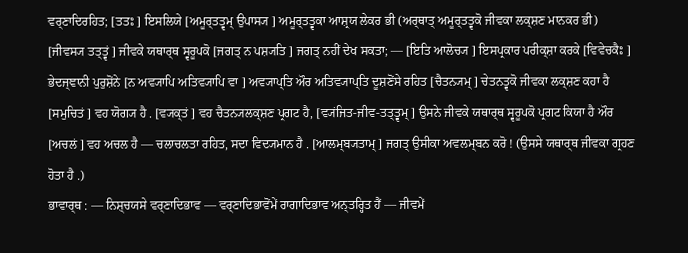ਵਰ੍ਣਾਦਿਰਹਿਤ; [ਤਤਃ ] ਇਸਲਿਯੇ [ਅਮੂਰ੍ਤਤ੍ਵਮ੍ ਉਪਾਸ੍ਯ ] ਅਮੂਰ੍ਤਤ੍ਵਕਾ ਆਸ਼੍ਰਯ ਲੇਕਰ ਭੀ (ਅਰ੍ਥਾਤ੍ ਅਮੂਰ੍ਤਤ੍ਵਕੋ ਜੀਵਕਾ ਲਕ੍ਸ਼ਣ ਮਾਨਕਰ ਭੀ) [ਜੀਵਸ੍ਯ ਤਤ੍ਤ੍ਵਂ ] ਜੀਵਕੇ ਯਥਾਰ੍ਥ ਸ੍ਵਰੂਪਕੋ [ਜਗਤ੍ ਨ ਪਸ਼੍ਯਤਿ ] ਜਗਤ੍ ਨਹੀਂ ਦੇਖ ਸਕਤਾ; — [ਇਤਿ ਆਲੋਚ੍ਯ ] ਇਸਪ੍ਰਕਾਰ ਪਰੀਕ੍ਸ਼ਾ ਕਰਕੇ [ਵਿਵੇਚਕੈਃ ] ਭੇਦਜ੍ਞਾਨੀ ਪੁਰੁਸ਼ੋਂਨੇ [ਨ ਅਵ੍ਯਾਪਿ ਅਤਿਵ੍ਯਾਪਿ ਵਾ ] ਅਵ੍ਯਾਪ੍ਤਿ ਔਰ ਅਤਿਵ੍ਯਾਪ੍ਤਿ ਦੂਸ਼ਣੋਂਸੇ ਰਹਿਤ [ਚੈਤਨ੍ਯਮ੍ ] ਚੇਤਨਤ੍ਵਕੋ ਜੀਵਕਾ ਲਕ੍ਸ਼ਣ ਕਹਾ ਹੈ [ਸਮੁਚਿਤਂ ] ਵਹ ਯੋਗ੍ਯ ਹੈ . [ਵ੍ਯਕ੍ਤਂ ] ਵਹ ਚੈਤਨ੍ਯਲਕ੍ਸ਼ਣ ਪ੍ਰਗਟ ਹੈ, [ਵ੍ਯਂਜਿਤ-ਜੀਵ-ਤਤ੍ਤ੍ਵਮ੍ ] ਉਸਨੇ ਜੀਵਕੇ ਯਥਾਰ੍ਥ ਸ੍ਵਰੂਪਕੋ ਪ੍ਰਗਟ ਕਿਯਾ ਹੈ ਔਰ [ਅਚਲਂ ] ਵਹ ਅਚਲ ਹੈ — ਚਲਾਚਲਤਾ ਰਹਿਤ, ਸਦਾ ਵਿਦ੍ਯਮਾਨ ਹੈ . [ਆਲਮ੍ਬ੍ਯਤਾਮ੍ ] ਜਗਤ੍ ਉਸੀਕਾ ਅਵਲਮ੍ਬਨ ਕਰੋ ! (ਉਸਸੇ ਯਥਾਰ੍ਥ ਜੀਵਕਾ ਗ੍ਰਹਣ ਹੋਤਾ ਹੈ .)
ਭਾਵਾਰ੍ਥ : — ਨਿਸ਼੍ਚਯਸੇ ਵਰ੍ਣਾਦਿਭਾਵ — ਵਰ੍ਣਾਦਿਭਾਵੋਂਮੇਂ ਰਾਗਾਦਿਭਾਵ ਅਨ੍ਤਰ੍ਹਿਤ ਹੈਂ — ਜੀਵਮੇਂ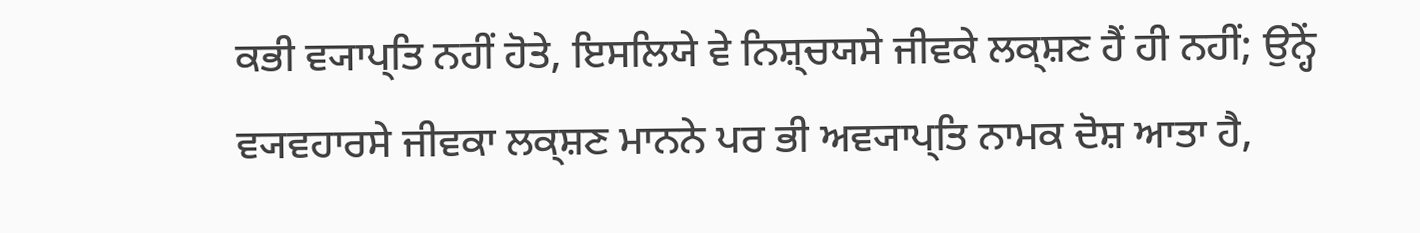ਕਭੀ ਵ੍ਯਾਪ੍ਤਿ ਨਹੀਂ ਹੋਤੇ, ਇਸਲਿਯੇ ਵੇ ਨਿਸ਼੍ਚਯਸੇ ਜੀਵਕੇ ਲਕ੍ਸ਼ਣ ਹੈਂ ਹੀ ਨਹੀਂ; ਉਨ੍ਹੇਂ ਵ੍ਯਵਹਾਰਸੇ ਜੀਵਕਾ ਲਕ੍ਸ਼ਣ ਮਾਨਨੇ ਪਰ ਭੀ ਅਵ੍ਯਾਪ੍ਤਿ ਨਾਮਕ ਦੋਸ਼ ਆਤਾ ਹੈ,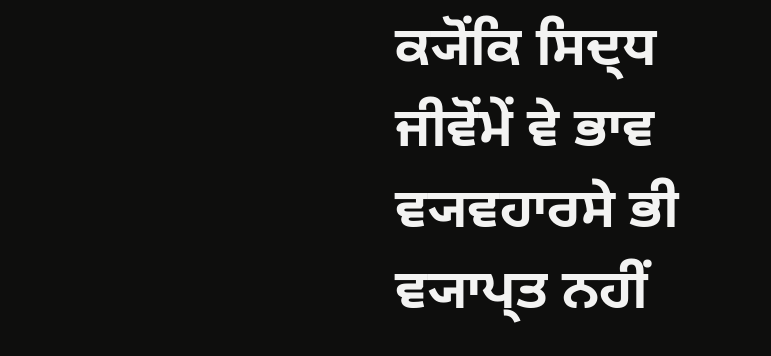ਕ੍ਯੋਂਕਿ ਸਿਦ੍ਧ ਜੀਵੋਂਮੇਂ ਵੇ ਭਾਵ ਵ੍ਯਵਹਾਰਸੇ ਭੀ ਵ੍ਯਾਪ੍ਤ ਨਹੀਂ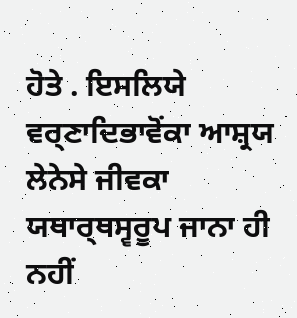ਹੋਤੇ . ਇਸਲਿਯੇ ਵਰ੍ਣਾਦਿਭਾਵੋਂਕਾ ਆਸ਼੍ਰਯ ਲੇਨੇਸੇ ਜੀਵਕਾ ਯਥਾਰ੍ਥਸ੍ਵਰੂਪ ਜਾਨਾ ਹੀ ਨਹੀਂ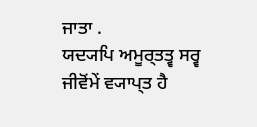ਜਾਤਾ .
ਯਦ੍ਯਪਿ ਅਮੂਰ੍ਤਤ੍ਵ ਸਰ੍ਵ ਜੀਵੋਂਮੇਂ ਵ੍ਯਾਪ੍ਤ ਹੈ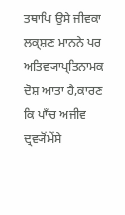ਤਥਾਪਿ ਉਸੇ ਜੀਵਕਾ ਲਕ੍ਸ਼ਣ ਮਾਨਨੇ ਪਰ ਅਤਿਵ੍ਯਾਪ੍ਤਿਨਾਮਕ ਦੋਸ਼ ਆਤਾ ਹੈ,ਕਾਰਣ ਕਿ ਪਾਁਚ ਅਜੀਵ ਦ੍ਰਵ੍ਯੋਂਮੇਂਸੇ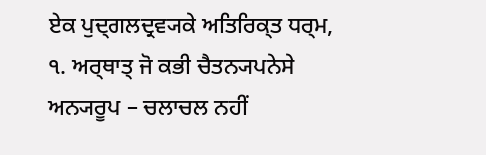ਏਕ ਪੁਦ੍ਗਲਦ੍ਰਵ੍ਯਕੇ ਅਤਿਰਿਕ੍ਤ ਧਰ੍ਮ,
੧. ਅਰ੍ਥਾਤ੍ ਜੋ ਕਭੀ ਚੈਤਨ੍ਯਪਨੇਸੇ ਅਨ੍ਯਰੂਪ – ਚਲਾਚਲ ਨਹੀਂ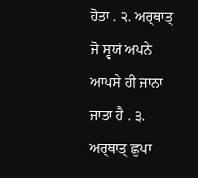ਹੋਤਾ . ੨. ਅਰ੍ਥਾਤ੍ ਜੋ ਸ੍ਵਯਂ ਅਪਨੇ ਆਪਸੇ ਹੀ ਜਾਨਾ ਜਾਤਾ ਹੈ . ੩. ਅਰ੍ਥਾਤ੍ ਛੁਪਾ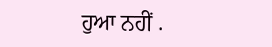ਹੁਆ ਨਹੀਂ .